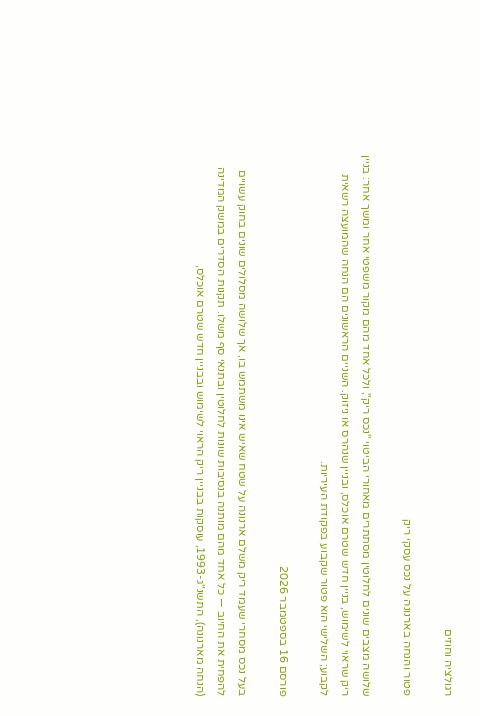רגולציה וחוזים

פטור והנחה בארנונה על נכס עסקי ריק

שלושה מצבים שונים לחלוטין מסתתרים מאחורי הביטוי "נכס ריק", ולכל אחד מהם מקור משפטי אחר ומשך אחר: בניין ריק שראוי לשימוש, בניין חדש שטרם אוכלס, ובניין שנהרס או ניזוק. השניים הראשונים הם הנחה שהמועצה רשאית לקבוע; השלישי הוא פטור שקבוע בפקודת העיריות.

פורסם 16 בספטמבר 2026

בעל נכס מסחרי שעמד ריק משלם ארנונה על שטח שאיש אינו משתמש בו, אך שלושה מסלולים שונים בחוק עשויים להפחית את החיוב — כל אחד מהם מותנה בנסיבות שונות לחלוטין ובתנאי סף משלו. תקנות הסדרים במשק המדינה (הנחה מארנונה), התשנ"ג-1993, עוסקות בבניין ריק הראוי לשימוש ובבניין חדש שטרם אוכלס,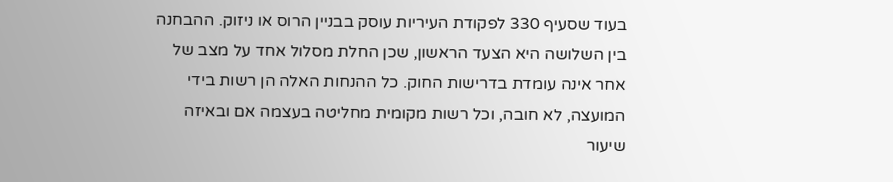בעוד שסעיף 330 לפקודת העיריות עוסק בבניין הרוס או ניזוק. ההבחנה בין השלושה היא הצעד הראשון, שכן החלת מסלול אחד על מצב של אחר אינה עומדת בדרישות החוק. כל ההנחות האלה הן רשות בידי המועצה, לא חובה, וכל רשות מקומית מחליטה בעצמה אם ובאיזה שיעור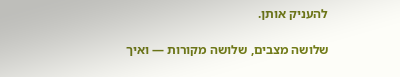להעניק אותן.

שלושה מצבים, שלושה מקורות — ואיך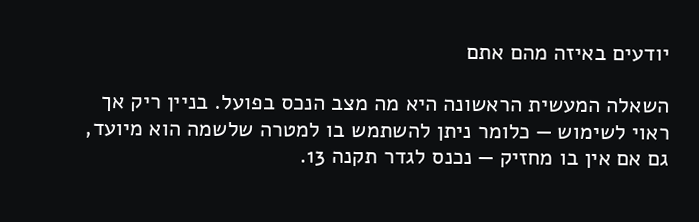יודעים באיזה מהם אתם

השאלה המעשית הראשונה היא מה מצב הנכס בפועל. בניין ריק אך ראוי לשימוש — כלומר ניתן להשתמש בו למטרה שלשמה הוא מיועד, גם אם אין בו מחזיק — נכנס לגדר תקנה 13.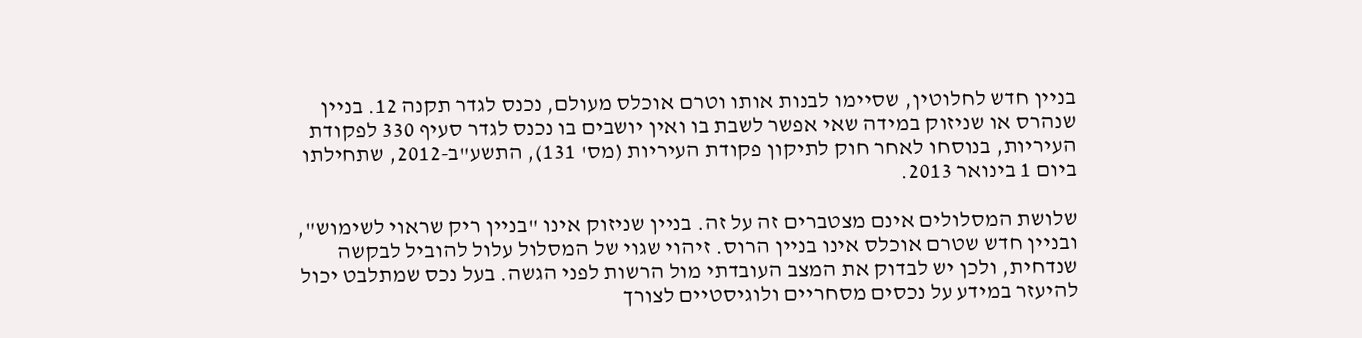בניין חדש לחלוטין, שסיימו לבנות אותו וטרם אוכלס מעולם, נכנס לגדר תקנה 12. בניין שנהרס או שניזוק במידה שאי אפשר לשבת בו ואין יושבים בו נכנס לגדר סעיף 330 לפקודת העיריות, בנוסחו לאחר חוק לתיקון פקודת העיריות (מס' 131), התשע"ב-2012, שתחילתו ביום 1 בינואר 2013.

שלושת המסלולים אינם מצטברים זה על זה. בניין שניזוק אינו "בניין ריק שראוי לשימוש", ובניין חדש שטרם אוכלס אינו בניין הרוס. זיהוי שגוי של המסלול עלול להוביל לבקשה שנדחית, ולכן יש לבדוק את המצב העובדתי מול הרשות לפני הגשה. בעל נכס שמתלבט יכול להיעזר במידע על נכסים מסחריים ולוגיסטיים לצורך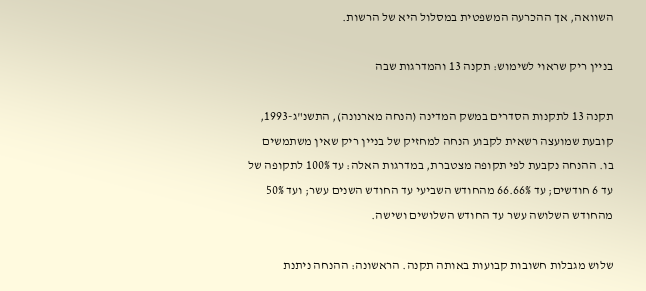השוואה, אך ההכרעה המשפטית במסלול היא של הרשות.

בניין ריק שראוי לשימוש: תקנה 13 והמדרגות שבה

תקנה 13 לתקנות הסדרים במשק המדינה (הנחה מארנונה), התשנ"ג-1993, קובעת שמועצה רשאית לקבוע הנחה למחזיק של בניין ריק שאין משתמשים בו. ההנחה נקבעת לפי תקופה מצטברת, במדרגות האלה: עד 100% לתקופה של עד 6 חודשים; עד 66.66% מהחודש השביעי עד החודש השנים עשר; ועד 50% מהחודש השלושה עשר עד החודש השלושים ושישה.

שלוש מגבלות חשובות קבועות באותה תקנה. הראשונה: ההנחה ניתנת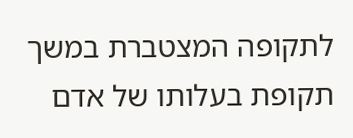לתקופה המצטברת במשך תקופת בעלותו של אדם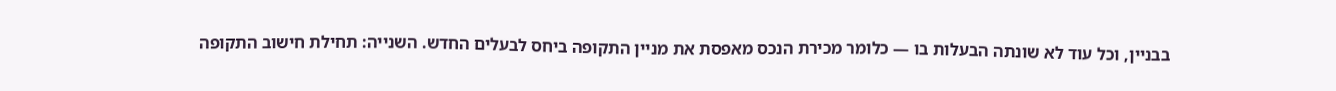בבניין, וכל עוד לא שונתה הבעלות בו — כלומר מכירת הנכס מאפסת את מניין התקופה ביחס לבעלים החדש. השנייה: תחילת חישוב התקופה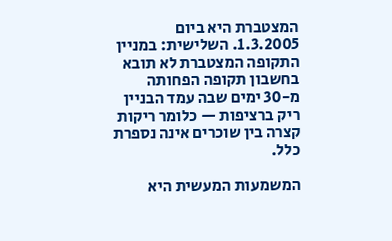המצטברת היא ביום 1.3.2005. השלישית: במניין התקופה המצטברת לא תובא בחשבון תקופה הפחותה מ-30 ימים שבה עמד הבניין ריק ברציפות — כלומר ריקות קצרה בין שוכרים אינה נספרת כלל.

המשמעות המעשית היא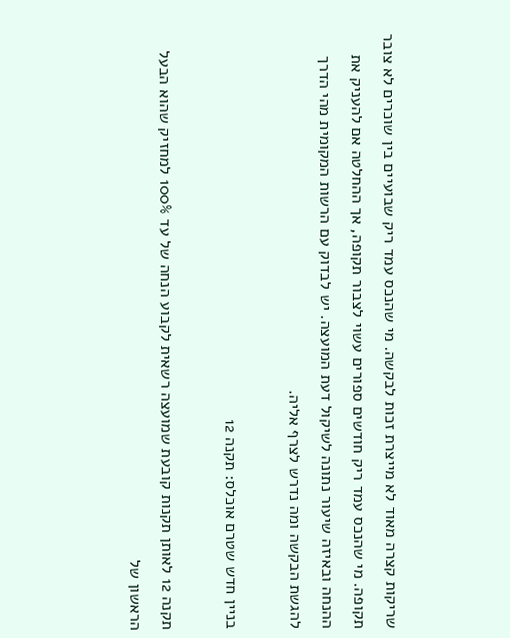שריקות קצרה מאוד לא מייצרת זכות לבקשה. מי שהנכס עמד ריק שבועיים בין שוכרים לא צובר תקופה. מי שהנכס עמד ריק חודשים ספורים עשוי לצבור תקופה, אך ההחלטה אם להעניק את ההנחה ובאיזה שיעור נתונה לשיקול דעת המועצה. יש לבדוק עם הרשות המקומית מהי הדרך להגשת הבקשה ומה נדרש לצרף אליה.

בניין חדש שטרם אוכלס: תקנה 12

תקנה 12 לאותן תקנות קובעת שמועצה רשאית לקבוע הנחה של עד 100% למחזיק שהוא הבעל הראשון של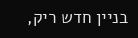בניין חדש ריק,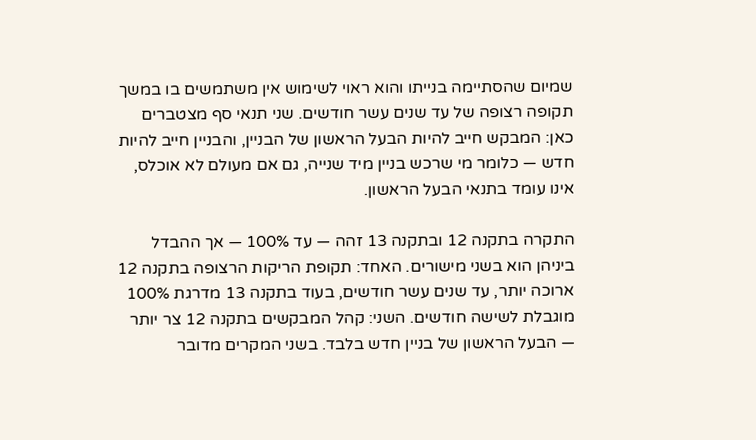שמיום שהסתיימה בנייתו והוא ראוי לשימוש אין משתמשים בו במשך תקופה רצופה של עד שנים עשר חודשים. שני תנאי סף מצטברים כאן: המבקש חייב להיות הבעל הראשון של הבניין, והבניין חייב להיות חדש — כלומר מי שרכש בניין מיד שנייה, גם אם מעולם לא אוכלס, אינו עומד בתנאי הבעל הראשון.

התקרה בתקנה 12 ובתקנה 13 זהה — עד 100% — אך ההבדל ביניהן הוא בשני מישורים. האחד: תקופת הריקות הרצופה בתקנה 12 ארוכה יותר, עד שנים עשר חודשים, בעוד בתקנה 13 מדרגת 100% מוגבלת לשישה חודשים. השני: קהל המבקשים בתקנה 12 צר יותר — הבעל הראשון של בניין חדש בלבד. בשני המקרים מדובר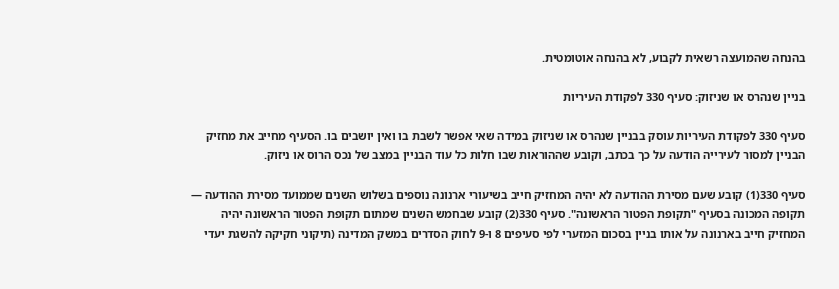בהנחה שהמועצה רשאית לקבוע, לא בהנחה אוטומטית.

בניין שנהרס או שניזוק: סעיף 330 לפקודת העיריות

סעיף 330 לפקודת העיריות עוסק בבניין שנהרס או שניזוק במידה שאי אפשר לשבת בו ואין יושבים בו. הסעיף מחייב את מחזיק הבניין למסור לעירייה הודעה על כך בכתב, וקובע שההוראות שבו חלות כל עוד הבניין במצב של נכס הרוס או ניזוק.

סעיף 330(1) קובע שעם מסירת ההודעה לא יהיה המחזיק חייב בשיעורי ארנונה נוספים בשלוש השנים שממועד מסירת ההודעה — תקופה המכונה בסעיף "תקופת הפטור הראשונה". סעיף 330(2) קובע שבחמש השנים שמתום תקופת הפטור הראשונה יהיה המחזיק חייב בארנונה על אותו בניין בסכום המזערי לפי סעיפים 8 ו-9 לחוק הסדרים במשק המדינה (תיקוני חקיקה להשגת יעדי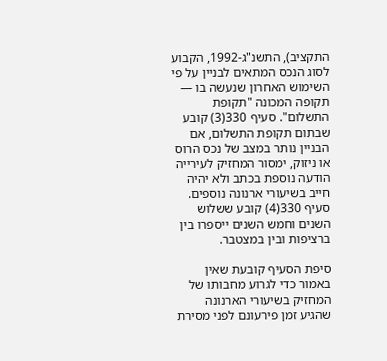התקציב), התשנ"ג-1992, הקבוע לסוג הנכס המתאים לבניין על פי השימוש האחרון שנעשה בו — תקופה המכונה "תקופת התשלום". סעיף 330(3) קובע שבתום תקופת התשלום, אם הבניין נותר במצב של נכס הרוס או ניזוק, ימסור המחזיק לעירייה הודעה נוספת בכתב ולא יהיה חייב בשיעורי ארנונה נוספים. סעיף 330(4) קובע ששלוש השנים וחמש השנים ייספרו בין ברציפות ובין במצטבר.

סיפת הסעיף קובעת שאין באמור כדי לגרוע מחבותו של המחזיק בשיעורי הארנונה שהגיע זמן פירעונם לפני מסירת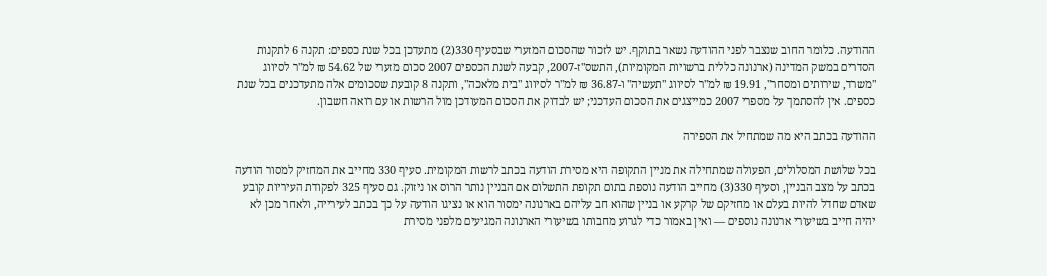ההודעה. כלומר החוב שנצבר לפני ההודעה נשאר בתוקף. יש לזכור שהסכום המזערי שבסעיף 330(2) מתעדכן בכל שנת כספים: תקנה 6 לתקנות הסדרים במשק המדינה (ארנונה כללית ברשויות המקומיות), התשס"ז-2007, קבעה לשנת הכספים 2007 סכום מזערי של 54.62 ₪ למ"ר לסיווג "משרד, שירותים ומסחר", 19.91 ₪ למ"ר לסיווג "תעשיה" ו-36.87 ₪ למ"ר לסיווג "בית מלאכה", ותקנה 8 קובעת שסכומים אלה מתעדכנים בכל שנת כספים. אין להסתמך על מספרי 2007 כמייצגים את הסכום העדכני; יש לבדוק את הסכום המעודכן מול הרשות או עם רואה חשבון.

ההודעה בכתב היא מה שמתחיל את הספירה

בכל שלושת המסלולים, הפעולה שמתחילה את מניין התקופה היא מסירת הודעה בכתב לרשות המקומית. סעיף 330 מחייב את המחזיק למסור הודעה בכתב על מצב הבניין, וסעיף 330(3) מחייב הודעה נוספת בתום תקופת התשלום אם הבניין נותר הרוס או ניזוק. גם סעיף 325 לפקודת העיריות קובע שאדם שחדל להיות בעלם או מחזיקם של קרקע או בניין שהוא חב עליהם בארנונה ימסור הוא או נציגו הודעה על כך בכתב לעירייה, ולאחר מכן לא יהיה חייב בשיעורי ארנונה נוספים — ואין באמור כדי לגרוע מחבותו בשיעורי הארנונה המגיעים מלפני מסירת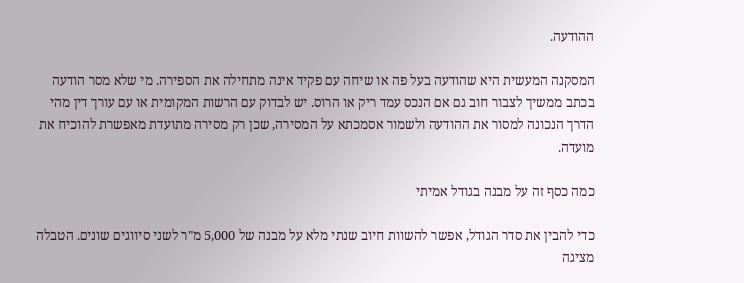ההודעה.

המסקנה המעשית היא שהודעה בעל פה או שיחה עם פקיד אינה מתחילה את הספירה. מי שלא מסר הודעה בכתב ממשיך לצבור חוב גם אם הנכס עמד ריק או הרוס. יש לבדוק עם הרשות המקומית או עם עורך דין מהי הדרך הנכונה למסור את ההודעה ולשמור אסמכתא על המסירה, שכן רק מסירה מתועדת מאפשרת להוכיח את מועדה.

כמה כסף זה על מבנה בגודל אמיתי

כדי להבין את סדר הגודל, אפשר להשוות חיוב שנתי מלא על מבנה של 5,000 מ"ר לשני סיווגים שונים. הטבלה מציגה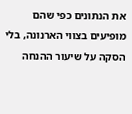את הנתונים כפי שהם מופיעים בצווי הארנונה, בלי הסקה על שיעור ההנחה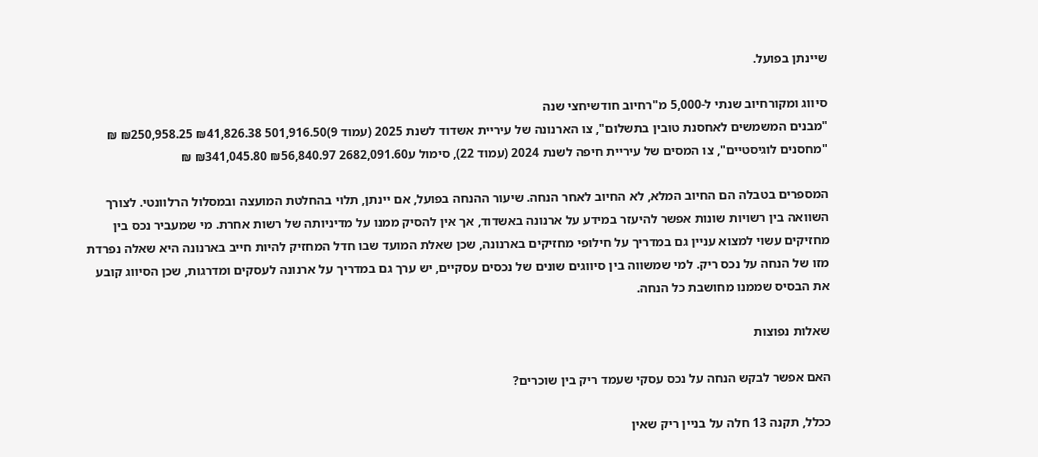שיינתן בפועל.

סיווג ומקורחיוב שנתי ל-5,000 מ"רחיוב חודשיחצי שנה
"מבנים המשמשים לאחסנת טובין בתשלום", צו הארנונה של עיריית אשדוד לשנת 2025 (עמוד 9)501,916.50 ₪41,826.38 ₪250,958.25 ₪
"מחסנים לוגיסטיים", צו המסים של עיריית חיפה לשנת 2024 (עמוד 22), סימול ע2682,091.60 ₪56,840.97 ₪341,045.80 ₪

המספרים בטבלה הם החיוב המלא, לא החיוב לאחר הנחה. שיעור ההנחה בפועל, אם יינתן, תלוי בהחלטת המועצה ובמסלול הרלוונטי. לצורך השוואה בין רשויות שונות אפשר להיעזר במידע על ארנונה באשדוד, אך אין להסיק ממנו על מדיניותה של רשות אחרת. מי שמעביר נכס בין מחזיקים עשוי למצוא עניין גם במדריך על חילופי מחזיקים בארנונה, שכן שאלת המועד שבו חדל המחזיק להיות חייב בארנונה היא שאלה נפרדת מזו של הנחה על נכס ריק. למי שמשווה בין סיווגים שונים של נכסים עסקיים, יש ערך גם במדריך על ארנונה לעסקים ומדרגות, שכן הסיווג קובע את הבסיס שממנו מחושבת כל הנחה.

שאלות נפוצות

האם אפשר לבקש הנחה על נכס עסקי שעמד ריק בין שוכרים?

ככלל, תקנה 13 חלה על בניין ריק שאין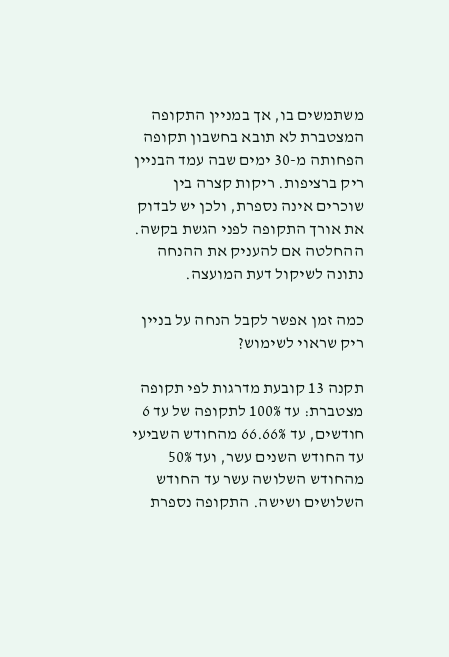משתמשים בו, אך במניין התקופה המצטברת לא תובא בחשבון תקופה הפחותה מ-30 ימים שבה עמד הבניין ריק ברציפות. ריקות קצרה בין שוכרים אינה נספרת, ולכן יש לבדוק את אורך התקופה לפני הגשת בקשה. ההחלטה אם להעניק את ההנחה נתונה לשיקול דעת המועצה.

כמה זמן אפשר לקבל הנחה על בניין ריק שראוי לשימוש?

תקנה 13 קובעת מדרגות לפי תקופה מצטברת: עד 100% לתקופה של עד 6 חודשים, עד 66.66% מהחודש השביעי עד החודש השנים עשר, ועד 50% מהחודש השלושה עשר עד החודש השלושים ושישה. התקופה נספרת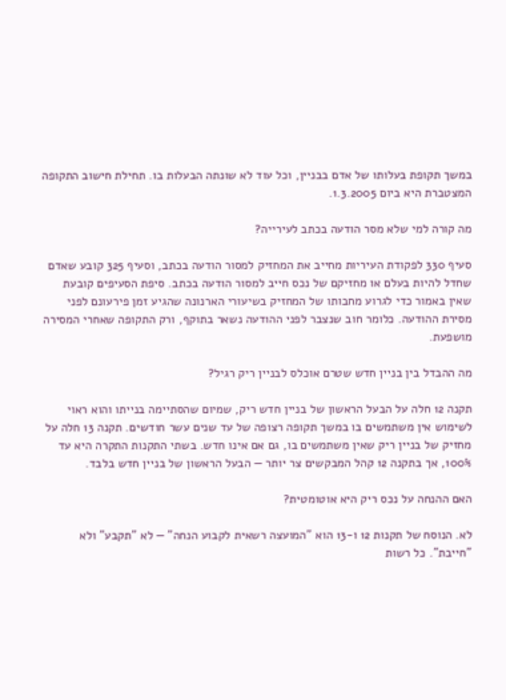במשך תקופת בעלותו של אדם בבניין, וכל עוד לא שונתה הבעלות בו. תחילת חישוב התקופה המצטברת היא ביום 1.3.2005.

מה קורה למי שלא מסר הודעה בכתב לעירייה?

סעיף 330 לפקודת העיריות מחייב את המחזיק למסור הודעה בכתב, וסעיף 325 קובע שאדם שחדל להיות בעלם או מחזיקם של נכס חייב למסור הודעה בכתב. סיפת הסעיפים קובעת שאין באמור כדי לגרוע מחבותו של המחזיק בשיעורי הארנונה שהגיע זמן פירעונם לפני מסירת ההודעה. כלומר חוב שנצבר לפני ההודעה נשאר בתוקף, ורק התקופה שאחרי המסירה מושפעת.

מה ההבדל בין בניין חדש שטרם אוכלס לבניין ריק רגיל?

תקנה 12 חלה על הבעל הראשון של בניין חדש ריק, שמיום שהסתיימה בנייתו והוא ראוי לשימוש אין משתמשים בו במשך תקופה רצופה של עד שנים עשר חודשים. תקנה 13 חלה על מחזיק של בניין ריק שאין משתמשים בו, גם אם אינו חדש. בשתי התקנות התקרה היא עד 100%, אך בתקנה 12 קהל המבקשים צר יותר — הבעל הראשון של בניין חדש בלבד.

האם ההנחה על נכס ריק היא אוטומטית?

לא. הנוסח של תקנות 12 ו-13 הוא "המועצה רשאית לקבוע הנחה" — לא "תקבע" ולא "חייבת". כל רשות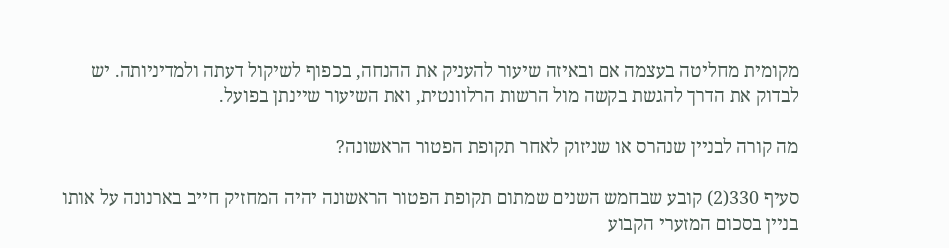מקומית מחליטה בעצמה אם ובאיזה שיעור להעניק את ההנחה, בכפוף לשיקול דעתה ולמדיניותה. יש לבדוק את הדרך להגשת בקשה מול הרשות הרלוונטית, ואת השיעור שיינתן בפועל.

מה קורה לבניין שנהרס או שניזוק לאחר תקופת הפטור הראשונה?

סעיף 330(2) קובע שבחמש השנים שמתום תקופת הפטור הראשונה יהיה המחזיק חייב בארנונה על אותו בניין בסכום המזערי הקבוע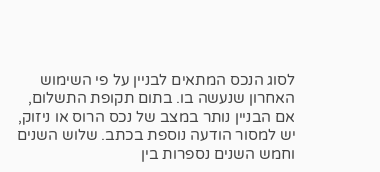לסוג הנכס המתאים לבניין על פי השימוש האחרון שנעשה בו. בתום תקופת התשלום, אם הבניין נותר במצב של נכס הרוס או ניזוק, יש למסור הודעה נוספת בכתב. שלוש השנים וחמש השנים נספרות בין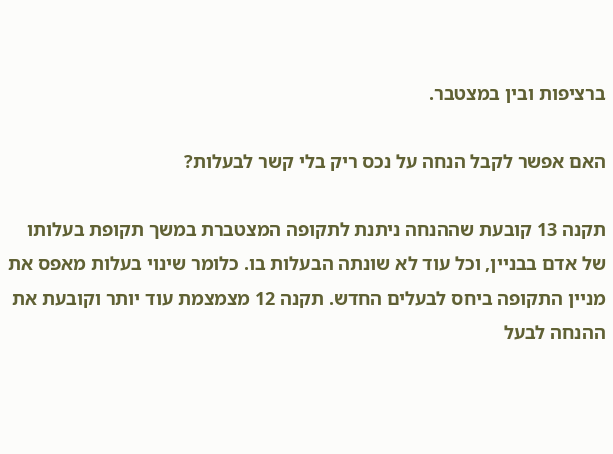ברציפות ובין במצטבר.

האם אפשר לקבל הנחה על נכס ריק בלי קשר לבעלות?

תקנה 13 קובעת שההנחה ניתנת לתקופה המצטברת במשך תקופת בעלותו של אדם בבניין, וכל עוד לא שונתה הבעלות בו. כלומר שינוי בעלות מאפס את מניין התקופה ביחס לבעלים החדש. תקנה 12 מצמצמת עוד יותר וקובעת את ההנחה לבעל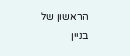הראשון של בניין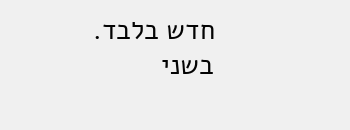חדש בלבד. בשני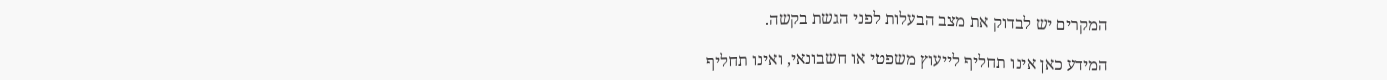המקרים יש לבדוק את מצב הבעלות לפני הגשת בקשה.

המידע כאן אינו תחליף לייעוץ משפטי או חשבונאי, ואינו תחליף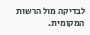לבדיקה מול הרשות המקומית.